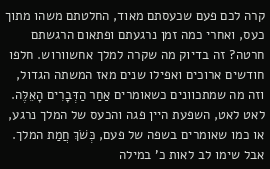קרה לכם פעם שכעסתם מאוד, החלטתם משהו מתוך כעס, ואחרי כמה זמן נרגעתם ופתאום הרגשתם חרטה? זה בדיוק מה שקרה למלך אחשוורוש. חלפו חודשים ארוכים ואפילו שנים מאז המשתה הגדול, וזה מה שמתכוונים כשאומרים אַחַר הַדְּבָרִים הָאֵלֶּה. לאט לאט, השפעת היין פגה והכעס של המלך נרגע, או כמו שאומרים בשפה של פעם, כְּשֹׁךְ חֲמַת המלך. אבל שימו לב לאות כ' במילה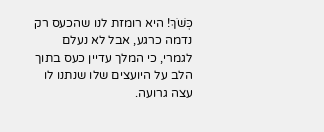כְּשֹׁךְ! היא רומזת לנו שהכעס רק נדמה כרגע, אבל לא נעלם לגמרי, כי המלך עדיין כעס בתוך הלב על היועצים שלו שנתנו לו עצה גרועה.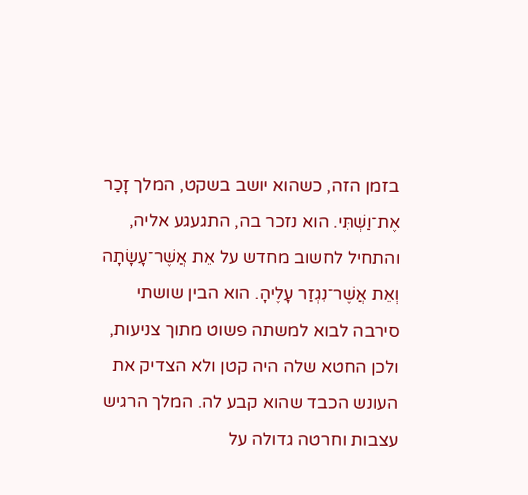בזמן הזה, כשהוא יושב בשקט, המלך זָכַר אֶת־וַשְׁתִּי. הוא נזכר בה, התגעגע אליה, והתחיל לחשוב מחדש על אֵת אֲשֶׁר־עָשָׂתָה וְאֵת אֲשֶׁר־נִגְזַר עָלֶיהָ. הוא הבין שושתי סירבה לבוא למשתה פשוט מתוך צניעות, ולכן החטא שלה היה קטן ולא הצדיק את העונש הכבד שהוא קבע לה. המלך הרגיש עצבות וחרטה גדולה על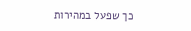כך שפעל במהירות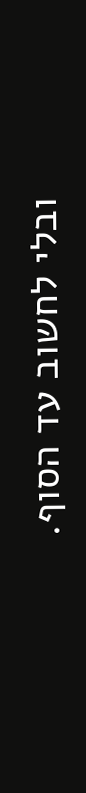ובלי לחשוב עד הסוף.